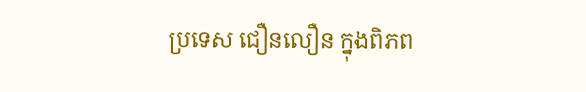ប្រទេស ជឿនលឿន ក្នុងពិភព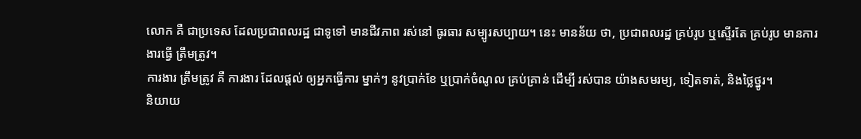លោក គឺ ជាប្រទេស ដែលប្រជាពលរដ្ឋ ជាទូទៅ មានជីវភាព រស់នៅ ធូរធារ សម្បូរសប្បាយ។ នេះ មានន័យ ថា, ប្រជាពលរដ្ឋ គ្រប់រូប ឬស្ទើរតែ គ្រប់រូប មានការងារធ្វើ ត្រឹមត្រូវ។
ការងារ ត្រឹមត្រូវ គឺ ការងារ ដែលផ្តល់ ឲ្យអ្នកធ្វើការ ម្នាក់ៗ នូវប្រាក់ខែ ឬប្រាក់ចំណូល គ្រប់គ្រាន់ ដើម្បី រស់បាន យ៉ាងសមរម្យ, ទៀតទាត់, និងថ្លៃថ្នូរ។
និយាយ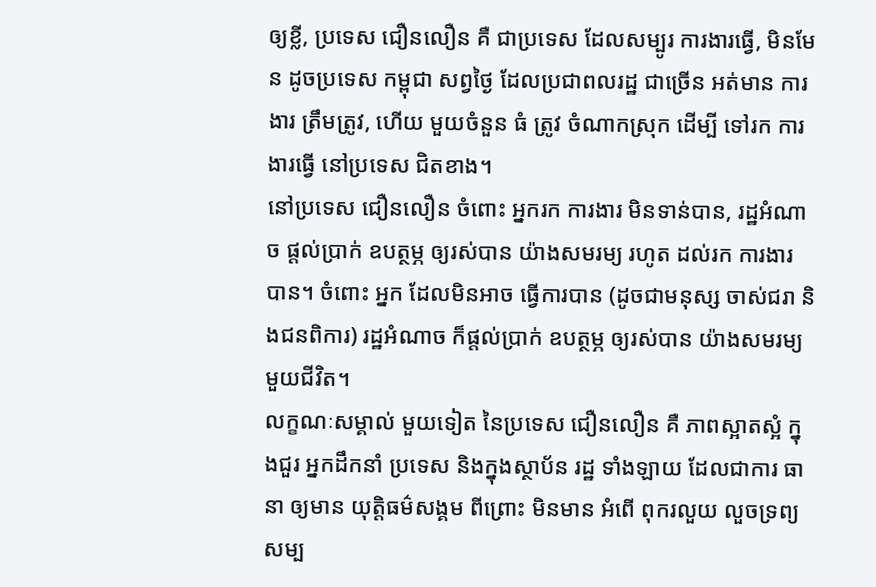ឲ្យខ្លី, ប្រទេស ជឿនលឿន គឺ ជាប្រទេស ដែលសម្បូរ ការងារធ្វើ, មិនមែន ដូចប្រទេស កម្ពុជា សព្វថ្ងៃ ដែលប្រជាពលរដ្ឋ ជាច្រើន អត់មាន ការងារ ត្រឹមត្រូវ, ហើយ មួយចំនួន ធំ ត្រូវ ចំណាកស្រុក ដើម្បី ទៅរក ការងារធ្វើ នៅប្រទេស ជិតខាង។
នៅប្រទេស ជឿនលឿន ចំពោះ អ្នករក ការងារ មិនទាន់បាន, រដ្ឋអំណាច ផ្តល់ប្រាក់ ឧបត្ថម្ភ ឲ្យរស់បាន យ៉ាងសមរម្យ រហូត ដល់រក ការងារ បាន។ ចំពោះ អ្នក ដែលមិនអាច ធ្វើការបាន (ដូចជាមនុស្ស ចាស់ជរា និងជនពិការ) រដ្ឋអំណាច ក៏ផ្តល់ប្រាក់ ឧបត្ថម្ភ ឲ្យរស់បាន យ៉ាងសមរម្យ មួយជីវិត។
លក្ខណៈសម្គាល់ មួយទៀត នៃប្រទេស ជឿនលឿន គឺ ភាពស្អាតស្អំ ក្នុងជួរ អ្នកដឹកនាំ ប្រទេស និងក្នុងស្ថាប័ន រដ្ឋ ទាំងឡាយ ដែលជាការ ធានា ឲ្យមាន យុត្តិធម៌សង្គម ពីព្រោះ មិនមាន អំពើ ពុករលួយ លួចទ្រព្យសម្ប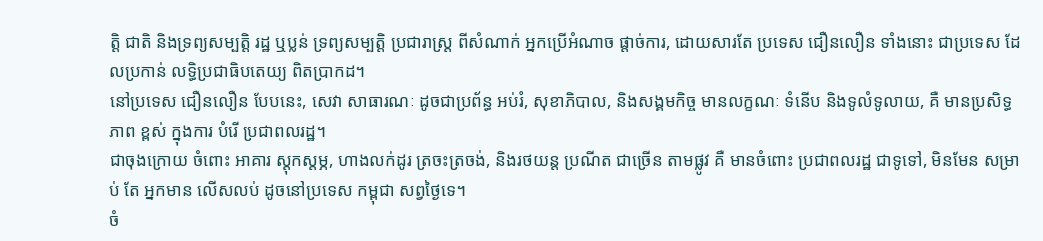ត្តិ ជាតិ និងទ្រព្យសម្បត្តិ រដ្ឋ ឬប្លន់ ទ្រព្យសម្បត្តិ ប្រជារាស្ត្រ ពីសំណាក់ អ្នកប្រើអំណាច ផ្តាច់ការ, ដោយសារតែ ប្រទេស ជឿនលឿន ទាំងនោះ ជាប្រទេស ដែលប្រកាន់ លទ្ធិប្រជាធិបតេយ្យ ពិតប្រាកដ។
នៅប្រទេស ជឿនលឿន បែបនេះ, សេវា សាធារណៈ ដូចជាប្រព័ន្ធ អប់រំ, សុខាភិបាល, និងសង្គមកិច្ច មានលក្ខណៈ ទំនើប និងទូលំទូលាយ, គឺ មានប្រសិទ្ធភាព ខ្ពស់ ក្នុងការ បំរើ ប្រជាពលរដ្ឋ។
ជាចុងក្រោយ ចំពោះ អាគារ ស្តុកស្តម្ភ, ហាងលក់ដូរ ត្រចះត្រចង់, និងរថយន្ត ប្រណីត ជាច្រើន តាមផ្លូវ គឺ មានចំពោះ ប្រជាពលរដ្ឋ ជាទូទៅ, មិនមែន សម្រាប់ តែ អ្នកមាន លើសលប់ ដូចនៅប្រទេស កម្ពុជា សព្វថ្ងៃទេ។
ចំ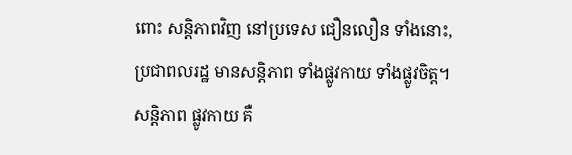ពោះ សន្តិភាពវិញ នៅប្រទេស ជឿនលឿន ទាំងនោះ, ប្រជាពលរដ្ឋ មានសន្តិភាព ទាំងផ្លូវកាយ ទាំងផ្លូវចិត្ត។ សន្តិភាព ផ្លូវកាយ គឺ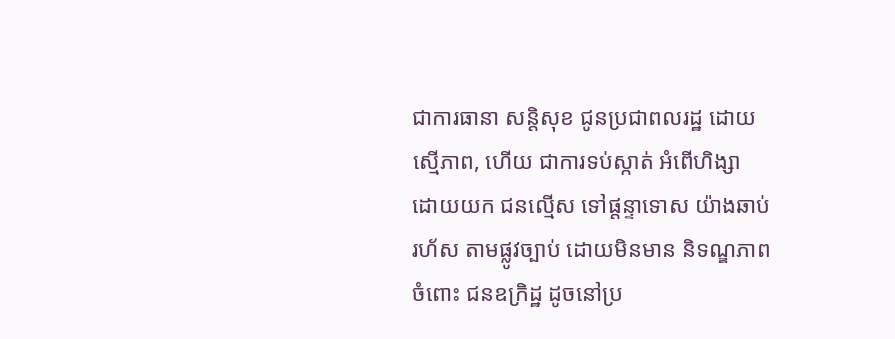ជាការធានា សន្តិសុខ ជូនប្រជាពលរដ្ឋ ដោយស្មើភាព, ហើយ ជាការទប់ស្កាត់ អំពើហិង្សា ដោយយក ជនល្មើស ទៅផ្តន្ទាទោស យ៉ាងឆាប់រហ័ស តាមផ្លូវច្បាប់ ដោយមិនមាន និទណ្ឌភាព ចំពោះ ជនឧក្រិដ្ឋ ដូចនៅប្រ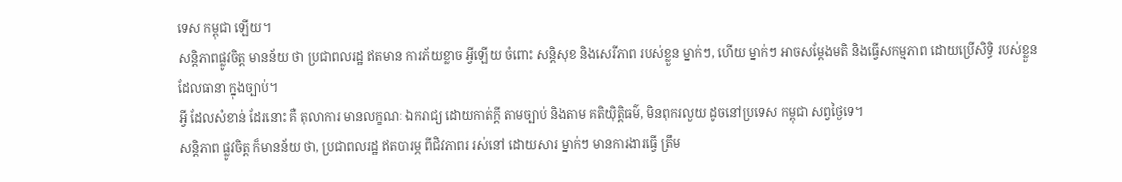ទេស កម្ពុជា ឡើយ។
សន្តិភាពផ្លូវចិត្ត មានន័យ ថា ប្រជាពលរដ្ឋ ឥតមាន ការភ័យខ្លាច អ្វីឡើយ ចំពោះ សន្តិសុខ និងសេរីភាព របស់ខ្លួន ម្នាក់ៗ, ហើយ ម្នាក់ៗ អាចសម្តែងមតិ និងធ្វើសកម្មភាព ដោយប្រើសិទ្ធិ របស់ខ្លួន ដែលធានា ក្នុងច្បាប់។
អ្វី ដែលសំខាន់ ដែរនោះ គឺ តុលាការ មានលក្ខណៈ ឯករាជ្យ ដោយកាត់ក្តី តាមច្បាប់ និងតាម គតិយុិត្តិធម៌, មិនពុករលួយ ដូចនៅប្រទេស កម្ពុជា សព្វថ្ងៃទេ។
សន្តិភាព ផ្លូវចិត្ត ក៏មានន័យ ថា, ប្រជាពលរដ្ឋ ឥតបារម្ភ ពីជិវភាពរ រស់នៅ ដោយសារ ម្នាក់ៗ មានការងារធ្វើ ត្រឹម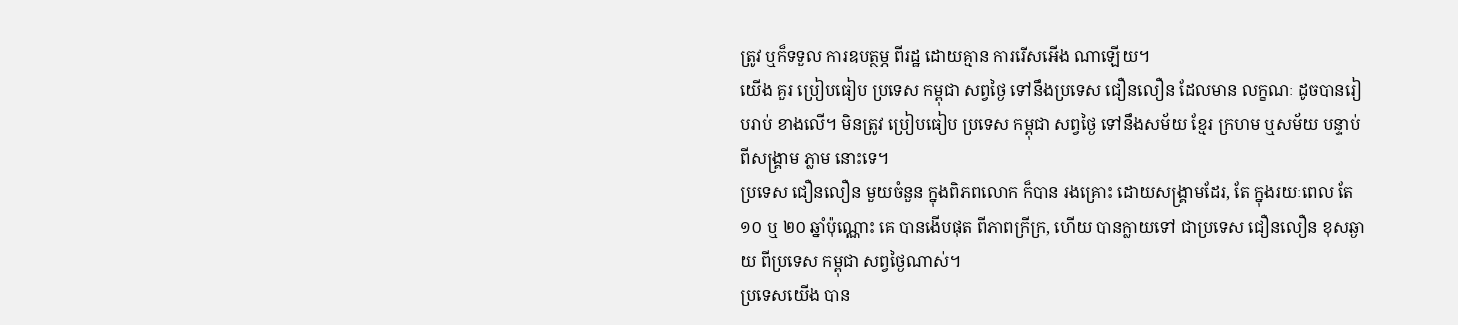ត្រូវ ឬក៏ទទួល ការឧបត្ថម្ភ ពីរដ្ឋ ដោយគ្មាន ការរើសអើង ណាឡើយ។
យើង គួរ ប្រៀបធៀប ប្រទេស កម្ពុជា សព្វថ្ងៃ ទៅនឹងប្រទេស ជឿនលឿន ដែលមាន លក្ខណៈ ដូចបានរៀបរាប់ ខាងលើ។ មិនត្រូវ ប្រៀបធៀប ប្រទេស កម្ពុជា សព្វថ្ងៃ ទៅនឹងសម័យ ខ្មែរ ក្រហម ឬសម័យ បន្ទាប់ ពីសង្រ្គាម ភ្លាម នោះទេ។
ប្រទេស ជឿនលឿន មួយចំនួន ក្នុងពិភពលោក ក៏បាន រងគ្រោះ ដោយសង្រ្គាមដែរ, តែ ក្នុងរយៈពេល តែ ១០ ឬ ២០ ឆ្នាំប៉ុណ្ណោះ គេ បានងើបផុត ពីភាពក្រីក្រ, ហើយ បានក្លាយទៅ ជាប្រទេស ជឿនលឿន ខុសឆ្ងាយ ពីប្រទេស កម្ពុជា សព្វថ្ងៃណាស់។
ប្រទេសយើង បាន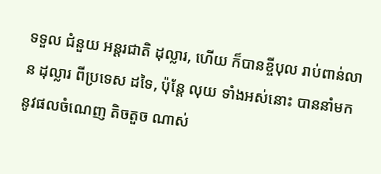ទទួល ជំនួយ អន្តរជាតិ ដុល្លារ, ហើយ ក៏បានខ្ចីបុល រាប់ពាន់លាន ដុល្លារ ពីប្រទេស ដទៃ, ប៉ុន្តែ លុយ ទាំងអស់នោះ បាននាំមក នូវផលចំណេញ តិចតួច ណាស់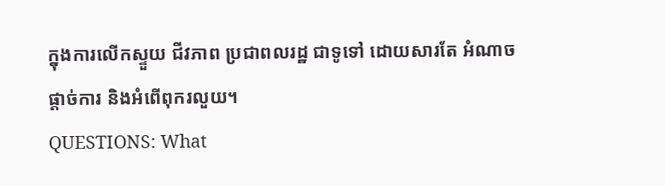ក្នុងការលើកស្ទួយ ជីវភាព ប្រជាពលរដ្ឋ ជាទូទៅ ដោយសារតែ អំណាចផ្តាច់ការ និងអំពើពុករលួយ។
QUESTIONS: What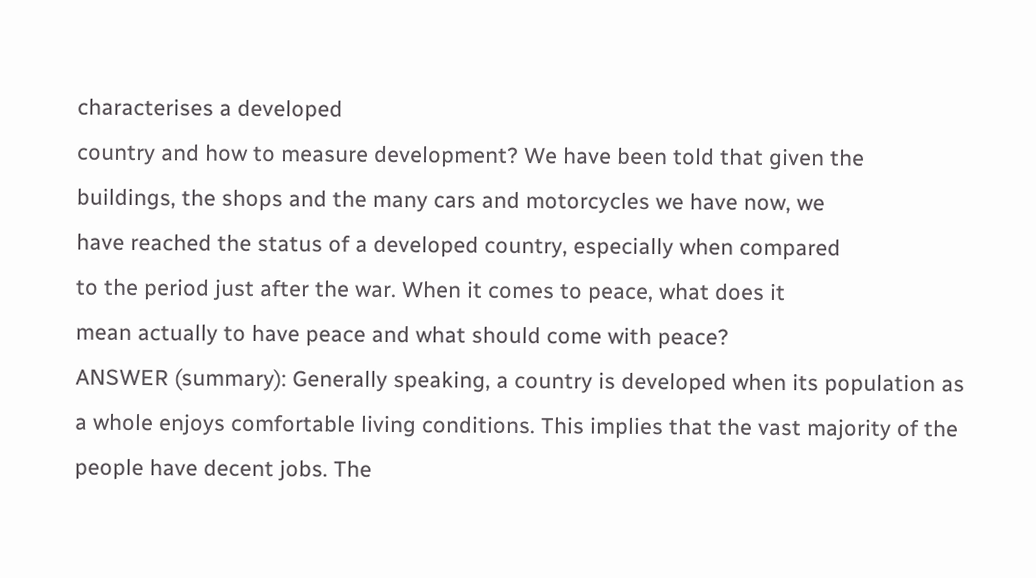characterises a developed
country and how to measure development? We have been told that given the
buildings, the shops and the many cars and motorcycles we have now, we
have reached the status of a developed country, especially when compared
to the period just after the war. When it comes to peace, what does it
mean actually to have peace and what should come with peace?
ANSWER (summary): Generally speaking, a country is developed when its population as a whole enjoys comfortable living conditions. This implies that the vast majority of the people have decent jobs. The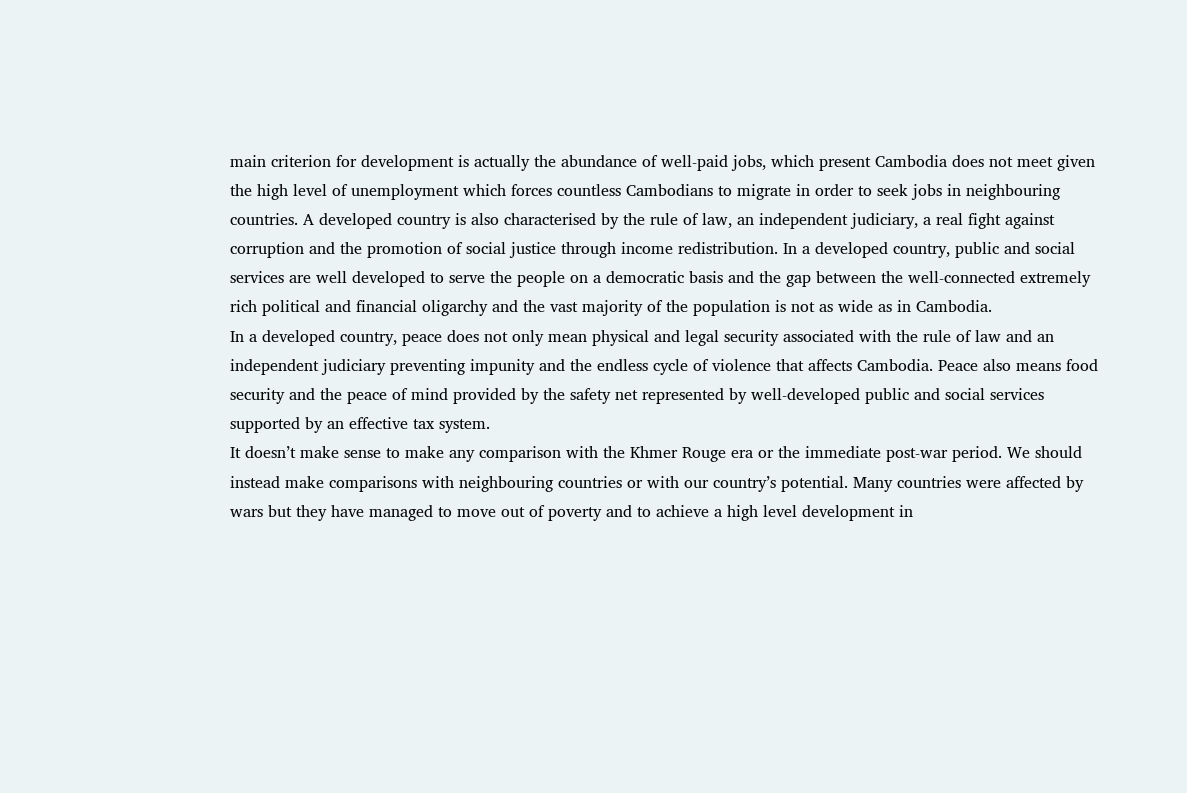main criterion for development is actually the abundance of well-paid jobs, which present Cambodia does not meet given the high level of unemployment which forces countless Cambodians to migrate in order to seek jobs in neighbouring countries. A developed country is also characterised by the rule of law, an independent judiciary, a real fight against corruption and the promotion of social justice through income redistribution. In a developed country, public and social services are well developed to serve the people on a democratic basis and the gap between the well-connected extremely rich political and financial oligarchy and the vast majority of the population is not as wide as in Cambodia.
In a developed country, peace does not only mean physical and legal security associated with the rule of law and an independent judiciary preventing impunity and the endless cycle of violence that affects Cambodia. Peace also means food security and the peace of mind provided by the safety net represented by well-developed public and social services supported by an effective tax system.
It doesn’t make sense to make any comparison with the Khmer Rouge era or the immediate post-war period. We should instead make comparisons with neighbouring countries or with our country’s potential. Many countries were affected by wars but they have managed to move out of poverty and to achieve a high level development in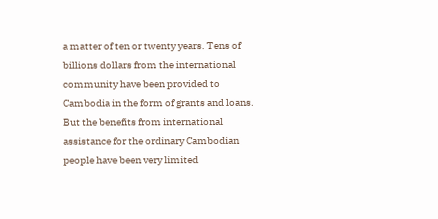a matter of ten or twenty years. Tens of billions dollars from the international community have been provided to Cambodia in the form of grants and loans. But the benefits from international assistance for the ordinary Cambodian people have been very limited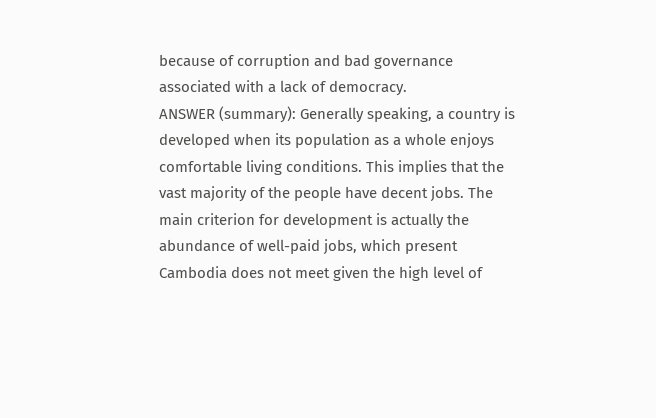because of corruption and bad governance associated with a lack of democracy.
ANSWER (summary): Generally speaking, a country is developed when its population as a whole enjoys comfortable living conditions. This implies that the vast majority of the people have decent jobs. The main criterion for development is actually the abundance of well-paid jobs, which present Cambodia does not meet given the high level of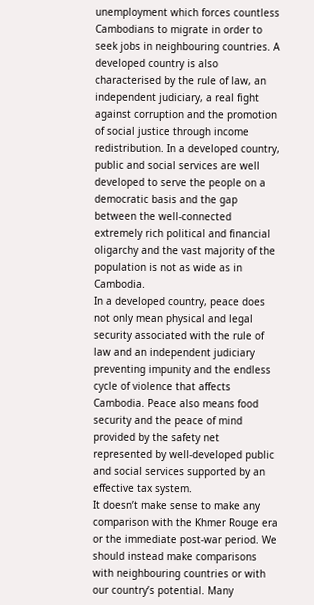unemployment which forces countless Cambodians to migrate in order to seek jobs in neighbouring countries. A developed country is also characterised by the rule of law, an independent judiciary, a real fight against corruption and the promotion of social justice through income redistribution. In a developed country, public and social services are well developed to serve the people on a democratic basis and the gap between the well-connected extremely rich political and financial oligarchy and the vast majority of the population is not as wide as in Cambodia.
In a developed country, peace does not only mean physical and legal security associated with the rule of law and an independent judiciary preventing impunity and the endless cycle of violence that affects Cambodia. Peace also means food security and the peace of mind provided by the safety net represented by well-developed public and social services supported by an effective tax system.
It doesn’t make sense to make any comparison with the Khmer Rouge era or the immediate post-war period. We should instead make comparisons with neighbouring countries or with our country’s potential. Many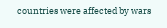countries were affected by wars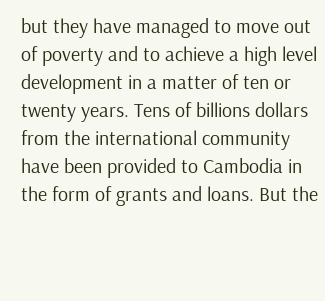but they have managed to move out of poverty and to achieve a high level development in a matter of ten or twenty years. Tens of billions dollars from the international community have been provided to Cambodia in the form of grants and loans. But the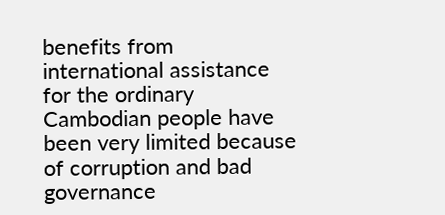benefits from international assistance for the ordinary Cambodian people have been very limited because of corruption and bad governance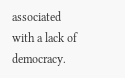associated with a lack of democracy.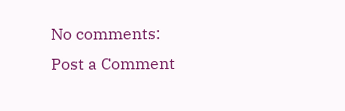No comments:
Post a Comment